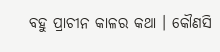ବହୁ ପ୍ରାଚୀନ କାଳର କଥା । କୌଣସି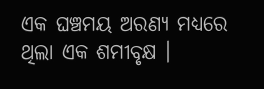ଏକ ଘଞ୍ଚମୟ ଅରଣ୍ୟ ମଧ୍ୟରେ ଥିଲା ଏକ ଶମୀବୃକ୍ଷ ।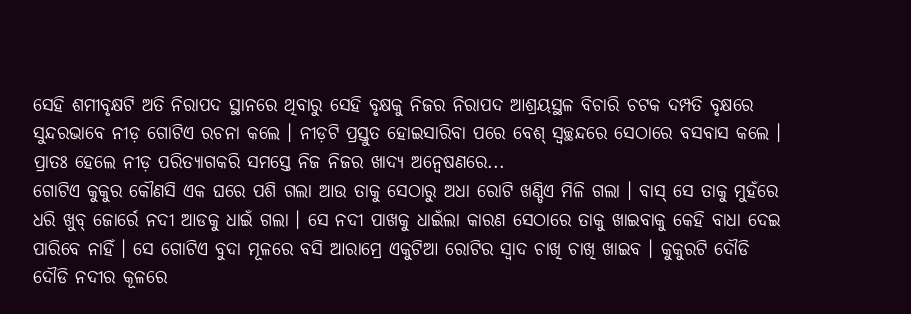ସେହି ଶମୀବୃକ୍ଷଟି ଅତି ନିରାପଦ ସ୍ଥାନରେ ଥିବାରୁ ସେହି ବୃକ୍ଷକୁ ନିଜର ନିରାପଦ ଆଶ୍ରୟସ୍ଥଳ ବିଚାରି ଚଟକ ଦମ୍ପତି ବୃକ୍ଷରେ ସୁନ୍ଦରଭାବେ ନୀଡ଼ ଗୋଟିଏ ରଚନା କଲେ । ନୀଡ଼ଟି ପ୍ରସ୍ତୁତ ହୋଇସାରିବା ପରେ ବେଶ୍ ସ୍ୱଚ୍ଛନ୍ଦରେ ସେଠାରେ ବସବାସ କଲେ । ପ୍ରାତଃ ହେଲେ ନୀଡ଼ ପରିତ୍ୟାଗକରି ସମସ୍ତେ ନିଜ ନିଜର ଖାଦ୍ୟ ଅନ୍ୱେଷଣରେ...
ଗୋଟିଏ କୁକୁର କୌଣସି ଏକ ଘରେ ପଶି ଗଲା ଆଉ ତାକୁ ସେଠାରୁ ଅଧା ରୋଟି ଖଣ୍ଡିଏ ମିଳି ଗଲା । ବାସ୍ ସେ ତାକୁ ମୁହଁରେ ଧରି ଖୁବ୍ ଜୋର୍ରେ ନଦୀ ଆଡକୁ ଧାଇଁ ଗଲା । ସେ ନଦୀ ପାଖକୁ ଧାଇଁଲା କାରଣ ସେଠାରେ ତାକୁ ଖାଇବାକୁ କେହି ବାଧା ଦେଇ ପାରିବେ ନାହିଁ । ସେ ଗୋଟିଏ ବୁଦା ମୂଳରେ ବସି ଆରାମ୍ରେ ଏକୁଟିଆ ରୋଟିର ସ୍ୱାଦ ଚାଖି ଚାଖି ଖାଇବ । କୁକୁରଟି ଦୌଡି ଦୌଡି ନଦୀର କୂଳରେ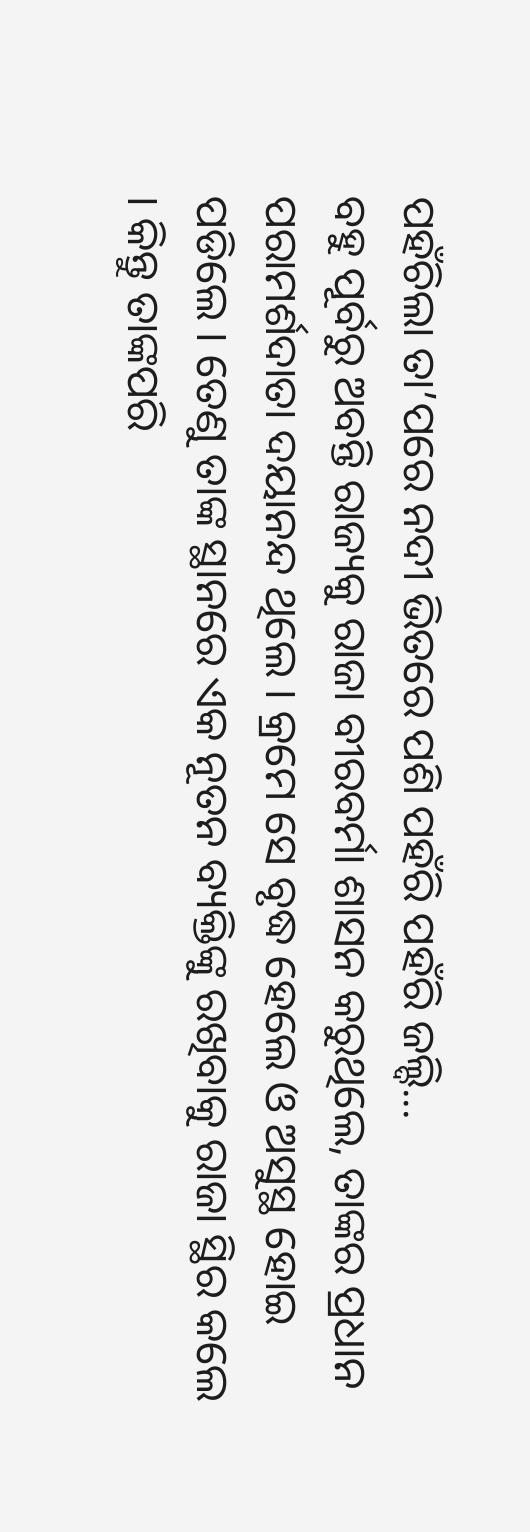ପହଁଚିଲା ତା’ପରେ ନଦୀ ଭିତରେ ପଶି ପହଁରି ପହଁରି ଜଲ୍ଦି...
ବହୁ ପୂର୍ବରୁ ଅବନ୍ତି ରାଜ୍ୟକୁ ରାଜା ବୀରବର୍ମା ଶାସନ କରୁଥିଲେ, ତାଙ୍କର ପ୍ରଧାନ ପରାମର୍ଶଦାତା ଦୟାନନ୍ଦ ଥିଲେ । କ୍ରମେ ସେ ବୃଦ୍ଧ ହେଲେ ଓ ଅସୁସ୍ଥ ହୋଇ ପଡିଲେ । ତେଣୁ ତାଙ୍କ ସ୍ଥାନରେ ଏକ ନୂତନ ବ୍ୟକ୍ତିଙ୍କୁ ରଖିବାକୁ ରାଜା ସ୍ଥିର କଲେ । କିନ୍ତୁ ତାଙ୍କପରି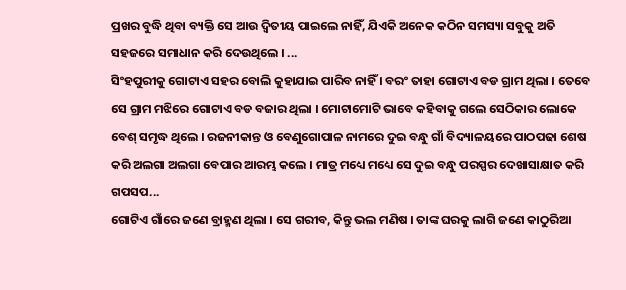ପ୍ରଖର ବୁଦ୍ଧି ଥିବା ବ୍ୟକ୍ତି ସେ ଆଉ ଦ୍ୱିତୀୟ ପାଇଲେ ନାହିଁ, ଯିଏକି ଅନେକ କଠିନ ସମସ୍ୟା ସବୁକୁ ଅତି ସହଜରେ ସମାଧାନ କରି ଦେଉଥିଲେ । ...
ସିଂହପୁରୀକୁ ଗୋଟାଏ ସହର ବୋଲି କୁହାଯାଇ ପାରିବ ନାହିଁ । ବରଂ ତାହା ଗୋଟାଏ ବଡ ଗ୍ରାମ ଥିଲା । ତେବେ ସେ ଗ୍ରାମ ମଝିରେ ଗୋଟାଏ ବଡ ବଜାର ଥିଲା । ମୋଟାମୋଟି ଭାବେ କହିବାକୁ ଗଲେ ସେଠିକାର ଲୋକେ ବେଶ୍ ସମୃଦ୍ଧ ଥିଲେ । ରଜନୀକାନ୍ତ ଓ ବେଣୁଗୋପାଳ ନାମରେ ଦୁଇ ବନ୍ଧୁ ଗାଁ ବିଦ୍ୟାଳୟରେ ପାଠପଢା ଶେଷ କରି ଅଲଗା ଅଲଗା ବେପାର ଆରମ୍ଭ କଲେ । ମାତ୍ର ମଧ୍ୟେ ମଧ୍ୟେ ସେ ଦୁଇ ବନ୍ଧୁ ପରସ୍ପର ଦେଖାସାକ୍ଷାତ କରି ଗପସପ...
ଗୋଟିଏ ଗାଁରେ ଜଣେ ବ୍ରାହ୍ମଣ ଥିଲା । ସେ ଗରୀବ, କିନ୍ତୁ ଭଲ ମଣିଷ । ତାଙ୍କ ଘରକୁ ଲାଗି ଜଣେ କାଠୁରିଆ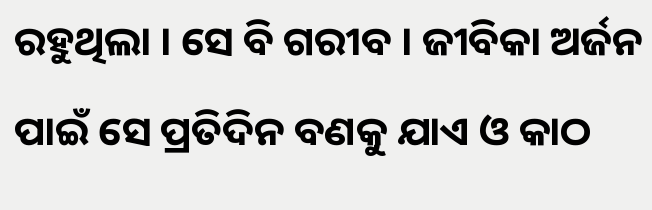ରହୁଥିଲା । ସେ ବି ଗରୀବ । ଜୀବିକା ଅର୍ଜନ ପାଇଁ ସେ ପ୍ରତିଦିନ ବଣକୁ ଯାଏ ଓ କାଠ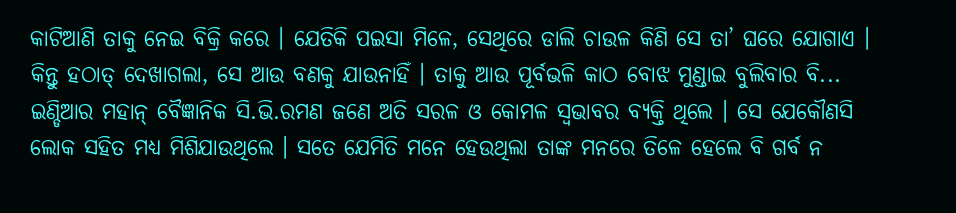କାଟିଆଣି ତାକୁ ନେଇ ବିକ୍ରି କରେ । ଯେତିକି ପଇସା ମିଳେ, ସେଥିରେ ଡାଲି ଚାଉଳ କିଣି ସେ ତା’ ଘରେ ଯୋଗାଏ । କିନ୍ତୁ ହଠାତ୍ ଦେଖାଗଲା, ସେ ଆଉ ବଣକୁ ଯାଉନାହିଁ । ତାକୁ ଆଉ ପୂର୍ବଭଳି କାଠ ବୋଝ ମୁଣ୍ଡାଇ ବୁଲିବାର ବି...
ଇଣ୍ଡିଆର ମହାନ୍ ବୈଜ୍ଞାନିକ ସି.ଭି.ରମଣ ଜଣେ ଅତି ସରଳ ଓ କୋମଳ ସ୍ୱଭାବର ବ୍ୟକ୍ତି ଥିଲେ । ସେ ଯେକୌଣସି ଲୋକ ସହିତ ମଧ୍ୟ ମିଶିଯାଉଥିଲେ । ସତେ ଯେମିତି ମନେ ହେଉଥିଲା ତାଙ୍କ ମନରେ ତିଳେ ହେଲେ ବି ଗର୍ବ ନ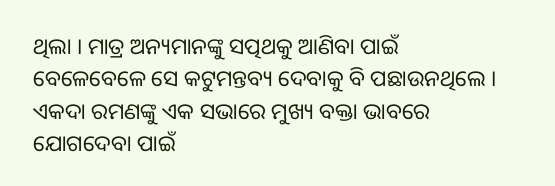ଥିଲା । ମାତ୍ର ଅନ୍ୟମାନଙ୍କୁ ସତ୍ପଥକୁ ଆଣିବା ପାଇଁ ବେଳେବେଳେ ସେ କଟୁମନ୍ତବ୍ୟ ଦେବାକୁ ବି ପଛାଉନଥିଲେ । ଏକଦା ରମଣଙ୍କୁ ଏକ ସଭାରେ ମୁଖ୍ୟ ବକ୍ତା ଭାବରେ ଯୋଗଦେବା ପାଇଁ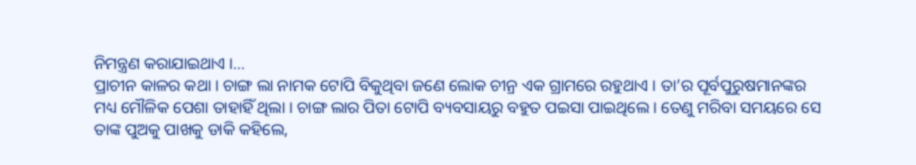ନିମନ୍ତ୍ରଣ କରାଯାଇଥାଏ ।...
ପ୍ରାଚୀନ କାଳର କଥା । ଚାଙ୍ଗ ଲା ନାମକ ଟୋପି ବିକୁଥିବା ଜଣେ ଲୋକ ଚୀନ୍ର ଏକ ଗ୍ରାମରେ ରହୁଥାଏ । ତା’ର ପୂର୍ବପୁରୁଷମାନଙ୍କର ମଧ୍ୟ ମୌଳିକ ପେଶା ତାହାହିଁ ଥିଲା । ଚାଙ୍ଗ ଲାର ପିତା ଟୋପି ବ୍ୟବସାୟରୁ ବହୁତ ପଇସା ପାଇଥିଲେ । ତେଣୁ ମରିବା ସମୟରେ ସେ ତାଙ୍କ ପୁଅକୁ ପାଖକୁ ଡାକି କହିଲେ,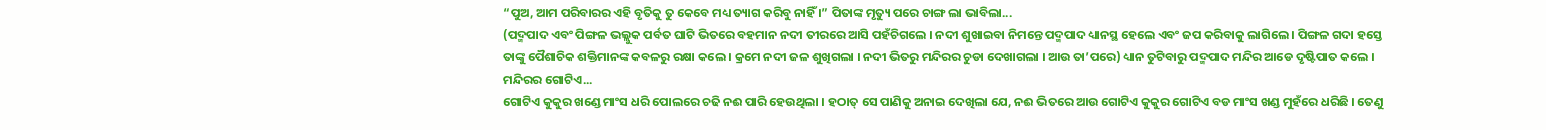“ପୁଅ, ଆମ ପରିବାରର ଏହି ବୃତିକୁ ତୁ କେବେ ମଧ୍ୟ ତ୍ୟାଗ କରିବୁ ନାହିଁ ।” ପିତାଙ୍କ ମୃତ୍ୟୁ ପରେ ଚାଙ୍ଗ ଲା ଭାବିଲା...
(ପଦ୍ମପାଦ ଏବଂ ପିଙ୍ଗଳ ଭଲ୍ଲୁକ ପର୍ବତ ଘାଟି ଭିତରେ ବହମାନ ନଦୀ ତୀରରେ ଆସି ପହଁଚିଗଲେ । ନଦୀ ଶୁଖାଇବା ନିମନ୍ତେ ପଦ୍ମପାଦ ଧ୍ୟାନସ୍ଥ ହେଲେ ଏବଂ ଜପ କରିବାକୁ ଲାଗିଲେ । ପିଙ୍ଗଳ ଗଦା ହସ୍ତେ ତାଙ୍କୁ ପୈଶାଚିକ ଶକ୍ତିମାନଙ୍କ କବଳରୁ ରକ୍ଷା କଲେ । କ୍ରମେ ନଦୀ ଜଳ ଶୁଖିଗଲା । ନଦୀ ଭିତରୁ ମନ୍ଦିରର ଚୁଡା ଦେଖାଗଲା । ଆଉ ତା’ପରେ) ଧ୍ୟାନ ତୁଟିବାରୁ ପଦ୍ମପାଦ ମନ୍ଦିର ଆଡେ ଦୃଷ୍ଟିପାତ କଲେ । ମନ୍ଦିରର ଗୋଟିଏ...
ଗୋଟିଏ କୁକୁର ଖଣ୍ଡେ ମାଂସ ଧରି ପୋଲରେ ଚଢି ନଈ ପାରି ହେଉଥିଲା । ହଠାତ୍ ସେ ପାଣିକୁ ଅନାଇ ଦେଖିଲା ଯେ, ନଈ ଭିତରେ ଆଉ ଗୋଟିଏ କୁକୁର ଗୋଟିଏ ବଡ ମାଂସ ଖଣ୍ଡ ମୁହଁରେ ଧରିଛି । ତେଣୁ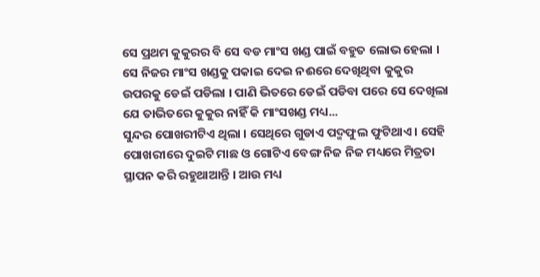ସେ ପ୍ରଥମ କୁକୁରର ବି ସେ ବଡ ମାଂସ ଖଣ୍ଡ ପାଇଁ ବହୁତ ଲୋଭ ହେଲା । ସେ ନିଜର ମାଂସ ଖଣ୍ଡକୁ ପକାଇ ଦେଇ ନଈରେ ଦେଖିଥିବା କୁକୁର ଉପରକୁ ଡେଇଁ ପଡିଲା । ପାଣି ଭିତରେ ଡେଇଁ ପଡିବା ପରେ ସେ ଦେଖିଲା ଯେ ତାଭିତରେ କୁକୁର ନାହିଁ କି ମାଂସଖଣ୍ଡ ମଧ୍ୟ...
ସୁନ୍ଦର ପୋଖରୀଟିଏ ଥିଲା । ସେଥିରେ ଗୁଡାଏ ପଦ୍ମଫୁଲ ଫୁଟିଥାଏ । ସେହି ପୋଖରୀରେ ଦୁଇଟି ମାଛ ଓ ଗୋଟିଏ ବେଙ୍ଗ ନିଜ ନିଜ ମଧ୍ୟରେ ମିତ୍ରତା ସ୍ଥାପନ କରି ରହୁଥାଆନ୍ତି । ଆଉ ମଧ୍ୟ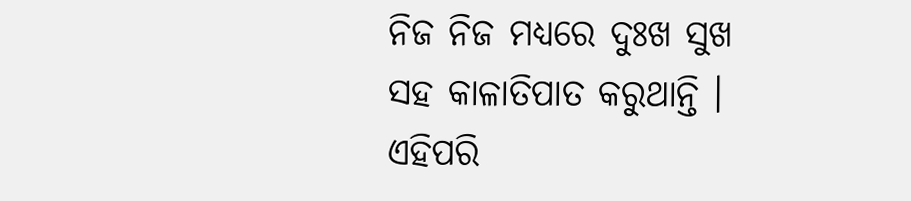ନିଜ ନିଜ ମଧ୍ୟରେ ଦୁଃଖ ସୁଖ ସହ କାଳାତିପାତ କରୁଥାନ୍ତି । ଏହିପରି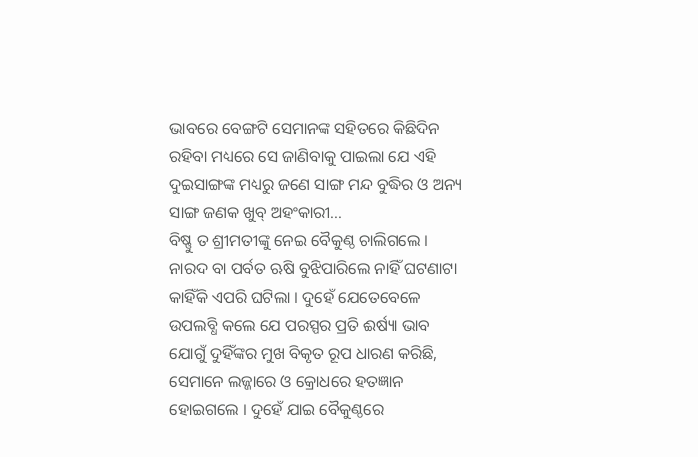ଭାବରେ ବେଙ୍ଗଟି ସେମାନଙ୍କ ସହିତରେ କିଛିଦିନ ରହିବା ମଧ୍ୟରେ ସେ ଜାଣିବାକୁ ପାଇଲା ଯେ ଏହି ଦୁଇସାଙ୍ଗଙ୍କ ମଧ୍ୟରୁ ଜଣେ ସାଙ୍ଗ ମନ୍ଦ ବୁଦ୍ଧିର ଓ ଅନ୍ୟ ସାଙ୍ଗ ଜଣକ ଖୁବ୍ ଅହଂକାରୀ...
ବିଷ୍ଣୁ ତ ଶ୍ରୀମତୀଙ୍କୁ ନେଇ ବୈକୁଣ୍ଠ ଚାଲିଗଲେ । ନାରଦ ବା ପର୍ବତ ଋଷି ବୁଝିପାରିଲେ ନାହିଁ ଘଟଣାଟା କାହିଁକି ଏପରି ଘଟିଲା । ଦୁହେଁ ଯେତେବେଳେ ଉପଲବ୍ଧି କଲେ ଯେ ପରସ୍ପର ପ୍ରତି ଈର୍ଷ୍ୟା ଭାବ ଯୋଗୁଁ ଦୁହିଁଙ୍କର ମୁଖ ବିକୃତ ରୂପ ଧାରଣ କରିଛି, ସେମାନେ ଲଜ୍ଜାରେ ଓ କ୍ରୋଧରେ ହତଜ୍ଞାନ ହୋଇଗଲେ । ଦୁହେଁ ଯାଇ ବୈକୁଣ୍ଠରେ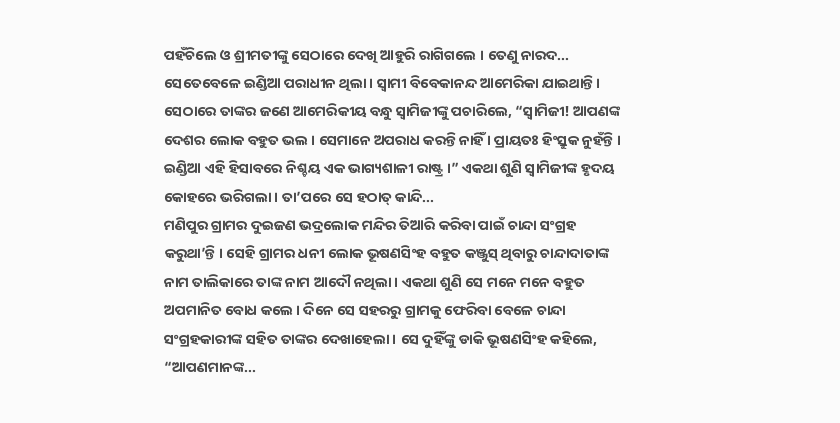ପହଁଚିଲେ ଓ ଶ୍ରୀମତୀଙ୍କୁ ସେଠାରେ ଦେଖି ଆହୁରି ରାଗିଗଲେ । ତେଣୁ ନାରଦ...
ସେତେବେଳେ ଇଣ୍ଡିଆ ପରାଧୀନ ଥିଲା । ସ୍ୱାମୀ ବିବେକାନନ୍ଦ ଆମେରିକା ଯାଇଥାନ୍ତି । ସେଠାରେ ତାଙ୍କର ଜଣେ ଆମେରିକୀୟ ବନ୍ଧୁ ସ୍ୱାମିଜୀଙ୍କୁ ପଚାରିଲେ, “ସ୍ୱାମିଜୀ! ଆପଣଙ୍କ ଦେଶର ଲୋକ ବହୁତ ଭଲ । ସେମାନେ ଅପରାଧ କରନ୍ତି ନାହିଁ । ପ୍ରାୟତଃ ହିଂସ୍ରୁକ ନୁହଁନ୍ତି । ଇଣ୍ଡିଆ ଏହି ହିସାବରେ ନିଶ୍ଚୟ ଏକ ଭାଗ୍ୟଶାଳୀ ରାଷ୍ଟ୍ର ।” ଏକଥା ଶୁଣି ସ୍ୱାମିଜୀଙ୍କ ହୃଦୟ କୋହରେ ଭରିଗଲା । ତା’ପରେ ସେ ହଠାତ୍ କାନ୍ଦି...
ମଣିପୁର ଗ୍ରାମର ଦୁଇଜଣ ଭଦ୍ରଲୋକ ମନ୍ଦିର ତିଆରି କରିବା ପାଇଁ ଚାନ୍ଦା ସଂଗ୍ରହ କରୁଥା’ନ୍ତି । ସେହି ଗ୍ରାମର ଧନୀ ଲୋକ ଭୂଷଣସିଂହ ବହୁତ କଞ୍ଜୁସ୍ ଥିବାରୁ ଚାନ୍ଦାଦାତାଙ୍କ ନାମ ତାଲିକାରେ ତାଙ୍କ ନାମ ଆଦୌ ନଥିଲା । ଏକଥା ଶୁଣି ସେ ମନେ ମନେ ବହୁତ ଅପମାନିତ ବୋଧ କଲେ । ଦିନେ ସେ ସହରରୁ ଗ୍ରାମକୁ ଫେରିବା ବେଳେ ଚାନ୍ଦା ସଂଗ୍ରହକାରୀଙ୍କ ସହିତ ତାଙ୍କର ଦେଖାହେଲା । ସେ ଦୁହିଁଙ୍କୁ ଡାକି ଭୂଷଣସିଂହ କହିଲେ, “ଆପଣମାନଙ୍କ...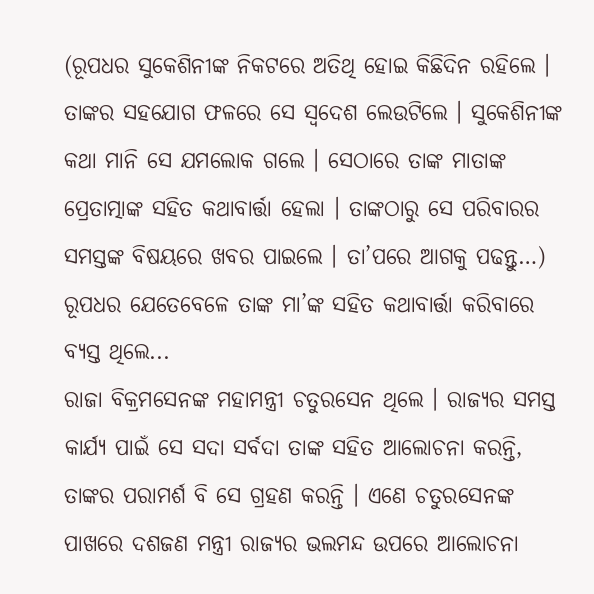(ରୂପଧର ସୁକେଶିନୀଙ୍କ ନିକଟରେ ଅତିଥି ହୋଇ କିଛିଦିନ ରହିଲେ । ତାଙ୍କର ସହଯୋଗ ଫଳରେ ସେ ସ୍ୱଦେଶ ଲେଉଟିଲେ । ସୁକେଶିନୀଙ୍କ କଥା ମାନି ସେ ଯମଲୋକ ଗଲେ । ସେଠାରେ ତାଙ୍କ ମାତାଙ୍କ ପ୍ରେତାତ୍ମାଙ୍କ ସହିତ କଥାବାର୍ତ୍ତା ହେଲା । ତାଙ୍କଠାରୁ ସେ ପରିବାରର ସମସ୍ତଙ୍କ ବିଷୟରେ ଖବର ପାଇଲେ । ତା’ପରେ ଆଗକୁ ପଢନ୍ତୁ…) ରୂପଧର ଯେତେବେଳେ ତାଙ୍କ ମା’ଙ୍କ ସହିତ କଥାବାର୍ତ୍ତା କରିବାରେ ବ୍ୟସ୍ତ ଥିଲେ...
ରାଜା ବିକ୍ରମସେନଙ୍କ ମହାମନ୍ତ୍ରୀ ଚତୁରସେନ ଥିଲେ । ରାଜ୍ୟର ସମସ୍ତ କାର୍ଯ୍ୟ ପାଇଁ ସେ ସଦା ସର୍ବଦା ତାଙ୍କ ସହିତ ଆଲୋଚନା କରନ୍ତି, ତାଙ୍କର ପରାମର୍ଶ ବି ସେ ଗ୍ରହଣ କରନ୍ତି । ଏଣେ ଚତୁରସେନଙ୍କ ପାଖରେ ଦଶଜଣ ମନ୍ତ୍ରୀ ରାଜ୍ୟର ଭଲମନ୍ଦ ଉପରେ ଆଲୋଚନା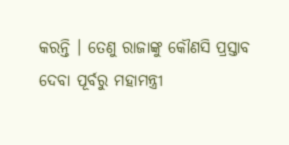କରନ୍ତି । ତେଣୁ ରାଜାଙ୍କୁ କୌଣସି ପ୍ରସ୍ତାବ ଦେବା ପୂର୍ବରୁ ମହାମନ୍ତ୍ରୀ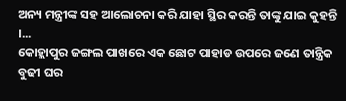ଅନ୍ୟ ମନ୍ତ୍ରୀଙ୍କ ସହ ଆଲୋଚନା କରି ଯାହା ସ୍ଥିର କରନ୍ତି ତାଙ୍କୁ ଯାଇ କୁହନ୍ତି ।...
କୋହ୍ଲାପୁର ଜଙ୍ଗଲ ପାଖରେ ଏକ ଛୋଟ ପାହାଡ ଉପରେ ଜଣେ ତାନ୍ତ୍ରିକ ବୁଢୀ ଘର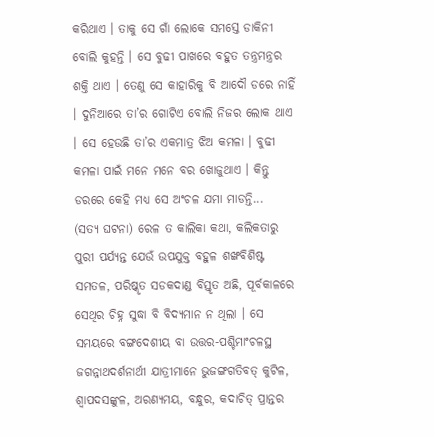କରିଥାଏ । ତାକୁ ସେ ଗାଁ ଲୋକେ ସମସ୍ତେ ଡାକିନୀ ବୋଲି କୁହନ୍ତି । ସେ ବୁଢୀ ପାଖରେ ବହୁତ ତନ୍ତ୍ରମନ୍ତ୍ରର ଶକ୍ତି ଥାଏ । ତେଣୁ ସେ କାହାରିକୁ ବି ଆଦୌ ଡରେ ନାହିଁ । ଦୁନିଆରେ ତା’ର ଗୋଟିଏ ବୋଲି ନିଜର ଲୋକ ଥାଏ । ସେ ହେଉଛି ତା’ର ଏକମାତ୍ର ଝିଅ କମଳା । ବୁଢୀ କମଳା ପାଇଁ ମନେ ମନେ ବର ଖୋଜୁଥାଏ । କିନ୍ତୁ ଡରରେ କେହି ମଧ୍ୟ ସେ ଅଂଚଳ ଯମା ମାଡନ୍ତି...
(ସତ୍ୟ ଘଟନା) ରେଳ ତ କାଲିକା କଥା, କଲିକତାରୁ ପୁରୀ ପର୍ଯ୍ୟନ୍ତ ଯେଉଁ ଉପଯୁକ୍ତ ବହୁଳ ଶଙ୍ଖବିଶିଷ୍ଟ ସମତଳ, ପରିଷ୍କୃତ ସଡକଦାଣ୍ଡ ବିସ୍ତୃତ ଅଛି, ପୂର୍ବକାଳରେ ସେଥିର ଚିହ୍ନ ସୁଦ୍ଧା ବି ବିଦ୍ୟମାନ ନ ଥିଲା । ସେ ସମୟରେ ବଙ୍ଗଦେଶୀୟ ବା ଉତ୍ତର-ପଶ୍ଚିମାଂଚଳସ୍ଥ ଜଗନ୍ନାଥଦର୍ଶନାର୍ଥୀ ଯାତ୍ରୀମାନେ ଭୁଜଙ୍ଗଗତିବତ୍ କୁଟିଳ, ଶ୍ୱାପଦସଙ୍କୁଳ, ଅରଣ୍ୟମୟ, ବନ୍ଧୁର, କଦାଚିତ୍ ପ୍ରାନ୍ତର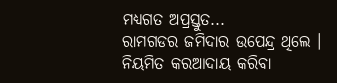ମଧ୍ୟଗତ ଅପ୍ରସ୍ତୁତ...
ରାମଗଡର ଜମିଦାର ଉପେନ୍ଦ୍ର ଥିଲେ । ନିୟମିତ କରଆଦାୟ କରିବା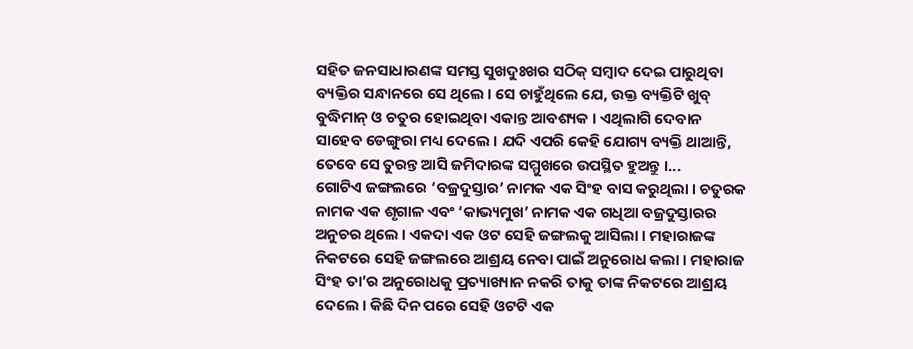ସହିତ ଜନସାଧାରଣଙ୍କ ସମସ୍ତ ସୁଖଦୁଃଖର ସଠିକ୍ ସମ୍ବାଦ ଦେଇ ପାରୁଥିବା ବ୍ୟକ୍ତିର ସନ୍ଧାନରେ ସେ ଥିଲେ । ସେ ଚାହୁଁଥିଲେ ଯେ, ଉକ୍ତ ବ୍ୟକ୍ତିଟି ଖୁବ୍ ବୁଦ୍ଧିମାନ୍ ଓ ଚତୁର ହୋଇଥିବା ଏକାନ୍ତ ଆବଶ୍ୟକ । ଏଥିଲାଗି ଦେବାନ ସାହେବ ଡେଙ୍ଗୁରା ମଧ୍ୟ ଦେଲେ । ଯଦି ଏପରି କେହି ଯୋଗ୍ୟ ବ୍ୟକ୍ତି ଥାଆନ୍ତି, ତେବେ ସେ ତୁରନ୍ତ ଆସି ଜମିଦାରଙ୍କ ସମ୍ମୁଖରେ ଉପସ୍ଥିତ ହୁଅନ୍ତୁ ।...
ଗୋଟିଏ ଜଙ୍ଗଲରେ ‘ବଜ୍ରଦୁସ୍ତାର’ ନାମକ ଏକ ସିଂହ ବାସ କରୁଥିଲା । ଚତୁରକ ନାମକ ଏକ ଶୃଗାଳ ଏବଂ ‘କାଭ୍ୟମୁଖ’ ନାମକ ଏକ ଗଧିଆ ବଜ୍ରଦୁସ୍ତାରର ଅନୁଚର ଥିଲେ । ଏକଦା ଏକ ଓଟ ସେହି ଜଙ୍ଗଲକୁ ଆସିଲା । ମହାରାଜଙ୍କ ନିକଟରେ ସେହି ଜଙ୍ଗଲରେ ଆଶ୍ରୟ ନେବା ପାଇଁ ଅନୁରୋଧ କଲା । ମହାରାଜ ସିଂହ ତା’ର ଅନୁରୋଧକୁ ପ୍ରତ୍ୟାଖ୍ୟାନ ନକରି ତାକୁ ତାଙ୍କ ନିକଟରେ ଆଶ୍ରୟ ଦେଲେ । କିଛି ଦିନ ପରେ ସେହି ଓଟଟି ଏକ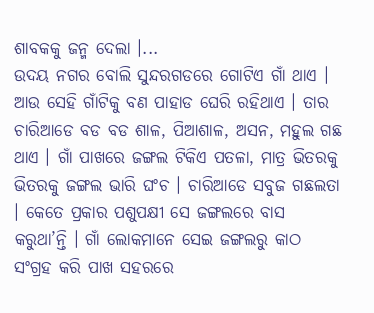ଶାବକକୁ ଜନ୍ମ ଦେଲା ।...
ଉଦୟ ନଗର ବୋଲି ସୁନ୍ଦରଗଡରେ ଗୋଟିଏ ଗାଁ ଥାଏ । ଆଉ ସେହି ଗାଁଟିକୁ ବଣ ପାହାଡ ଘେରି ରହିଥାଏ । ତାର ଚାରିଆଡେ ବଡ ବଡ ଶାଳ, ପିଆଶାଳ, ଅସନ, ମହୁଲ ଗଛ ଥାଏ । ଗାଁ ପାଖରେ ଜଙ୍ଗଲ ଟିକିଏ ପତଳା, ମାତ୍ର ଭିତରକୁ ଭିତରକୁ ଜଙ୍ଗଲ ଭାରି ଘଂଚ । ଚାରିଆଡେ ସବୁଜ ଗଛଲତା । କେତେ ପ୍ରକାର ପଶୁପକ୍ଷୀ ସେ ଜଙ୍ଗଲରେ ବାସ କରୁଥା’ନ୍ତି । ଗାଁ ଲୋକମାନେ ସେଇ ଜଙ୍ଗଲରୁ କାଠ ସଂଗ୍ରହ କରି ପାଖ ସହରରେ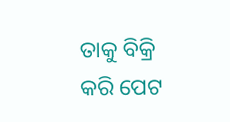ତାକୁ ବିକ୍ରି କରି ପେଟ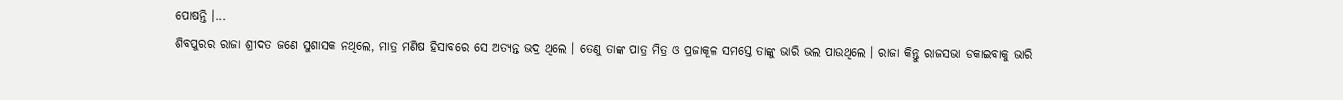ପୋଷନ୍ତି ।...
ଶିବପୁରର ରାଜା ଶ୍ରୀଦତ ଜଣେ ସୁଶାସକ ନଥିଲେ, ମାତ୍ର ମଣିଷ ହିସାବରେ ସେ ଅତ୍ୟନ୍ତ ଭଦ୍ର ଥିଲେ । ତେଣୁ ତାଙ୍କ ପାତ୍ର ମିତ୍ର ଓ ପ୍ରଜାକୂଳ ସମସ୍ତେ ତାଙ୍କୁ ଭାରି ଭଲ ପାଉଥିଲେ । ରାଜା କିନ୍ତୁ ରାଜସଭା ଡକାଇବାକୁ ଭାରି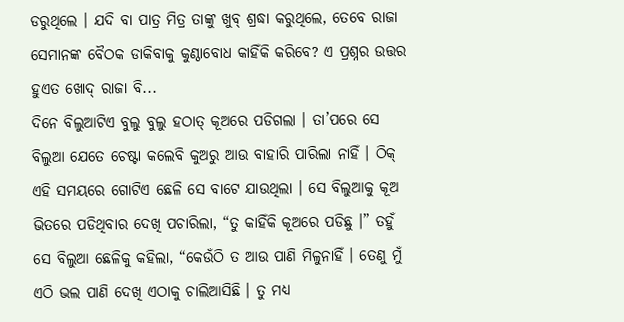ଡରୁଥିଲେ । ଯଦି ବା ପାତ୍ର ମିତ୍ର ତାଙ୍କୁ ଖୁବ୍ ଶ୍ରଦ୍ଧା କରୁଥିଲେ, ତେବେ ରାଜା ସେମାନଙ୍କ ବୈଠକ ଡାକିବାକୁ କୁଣ୍ଠାବୋଧ କାହିଁକି କରିବେ? ଏ ପ୍ରଶ୍ନର ଉତ୍ତର ହୁଏତ ଖୋଦ୍ ରାଜା ବି...
ଦିନେ ବିଲୁଆଟିଏ ବୁଲୁ ବୁଲୁ ହଠାତ୍ କୂଅରେ ପଡିଗଲା । ତା’ପରେ ସେ ବିଲୁଆ ଯେତେ ଚେଷ୍ଟା କଲେବି କୁଅରୁ ଆଉ ବାହାରି ପାରିଲା ନାହିଁ । ଠିକ୍ ଏହି ସମୟରେ ଗୋଟିଏ ଛେଳି ସେ ବାଟେ ଯାଉଥିଲା । ସେ ବିଲୁଆକୁ କୂଅ ଭିତରେ ପଡିଥିବାର ଦେଖି ପଚାରିଲା, “ତୁ କାହିଁକି କୂଅରେ ପଡିଛୁ ।” ତହୁଁ ସେ ବିଲୁଆ ଛେଳିକୁ କହିଲା, “କେଉଁଠି ତ ଆଉ ପାଣି ମିଳୁନାହିଁ । ତେଣୁ ମୁଁ ଏଠି ଭଲ ପାଣି ଦେଖି ଏଠାକୁ ଚାଲିଆସିଛି । ତୁ ମଧ୍ୟ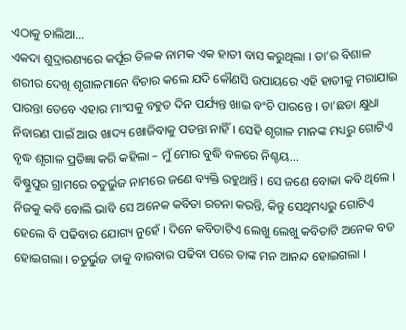ଏଠାକୁ ଚାଲିଆ...
ଏକଦା ଶୁଦ୍ରାରଣ୍ୟରେ କର୍ପୂର ତିଳକ ନାମକ ଏକ ହାତୀ ବାସ କରୁଥିଲା । ତା’ର ବିଶାଳ ଶରୀର ଦେଖି ଶୃଗାଳମାନେ ବିଚାର କଲେ ଯଦି କୌଣସି ଉପାୟରେ ଏହି ହାତୀକୁ ମରାଯାଇ ପାରନ୍ତା ତେବେ ଏହାର ମାଂସକୁ ବହୁତ ଦିନ ପର୍ଯ୍ୟନ୍ତ ଖାଇ ବଂଚି ପାରନ୍ତେ । ତା’ଛଡା କ୍ଷୁଧା ନିବାରଣ ପାଇଁ ଆଉ ଖାଦ୍ୟ ଖୋଜିବାକୁ ପଡନ୍ତା ନାହିଁ । ସେହି ଶୃଗାଳ ମାନଙ୍କ ମଧ୍ୟରୁ ଗୋଟିଏ ବୃଦ୍ଧ ଶୃଗାଳ ପ୍ରତିଜ୍ଞା କରି କହିଲା – ମୁଁ ମୋର ବୁଦ୍ଧି ବଳରେ ନିଶ୍ଚୟ...
ବିଷ୍ଣୁପୁର ଗ୍ରାମରେ ଚତୁର୍ଭୁଜ ନାମରେ ଜଣେ ବ୍ୟକ୍ତି ରହୁଥାନ୍ତି । ସେ ଜଣେ ବୋକା କବି ଥିଲେ । ନିଜକୁ କବି ବୋଲି ଭାବି ସେ ଅନେକ କବିତା ରଚନା କରନ୍ତି, କିନ୍ତୁ ସେଥିମଧ୍ୟରୁ ଗୋଟିଏ ହେଲେ ବି ପଢିବାର ଯୋଗ୍ୟ ନୁହେଁ । ଦିନେ କବିତାଟିଏ ଲେଖୁ ଲେଖୁ କବିତାଟି ଅନେକ ବଡ ହୋଇଗଲା । ଚତୁର୍ଭୁଜ ତାକୁ ବାରବାର ପଢିବା ପରେ ତାଙ୍କ ମନ ଆନନ୍ଦ ହୋଇଗଲା ।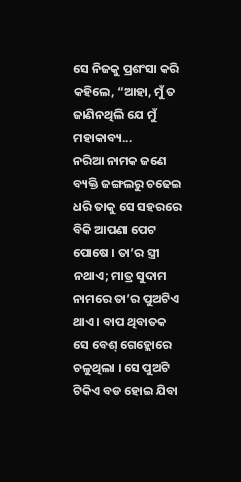ସେ ନିଜକୁ ପ୍ରଶଂସା କରି କହିଲେ, “ଆହା, ମୁଁ ତ ଜାଣିନଥିଲି ଯେ ମୁଁ ମହାକାବ୍ୟ...
ନରିଆ ନାମକ ଜଣେ ବ୍ୟକ୍ତି ଜଙ୍ଗଲରୁ ଚଢେଇ ଧରି ତାକୁ ସେ ସହରରେ ବିକି ଆପଣା ପେଟ ପୋଷେ । ତା’ର ସ୍ତ୍ରୀ ନଥାଏ; ମାତ୍ର ସୁଦାମ ନାମରେ ତା’ର ପୁଅଟିଏ ଥାଏ । ବାପ ଥିବାତକ ସେ ବେଶ୍ ଗେହ୍ଲୋରେ ଚଳୁଥିଲା । ସେ ପୁଅଟି ଟିକିଏ ବଡ ହୋଇ ଯିବା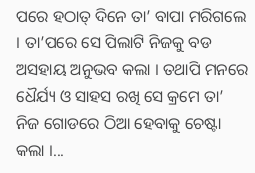ପରେ ହଠାତ୍ ଦିନେ ତା’ ବାପା ମରିଗଲେ । ତା’ପରେ ସେ ପିଲାଟି ନିଜକୁ ବଡ ଅସହାୟ ଅନୁଭବ କଲା । ତଥାପି ମନରେ ଧୈର୍ଯ୍ୟ ଓ ସାହସ ରଖି ସେ କ୍ରମେ ତା’ ନିଜ ଗୋଡରେ ଠିଆ ହେବାକୁ ଚେଷ୍ଟା କଲା ।...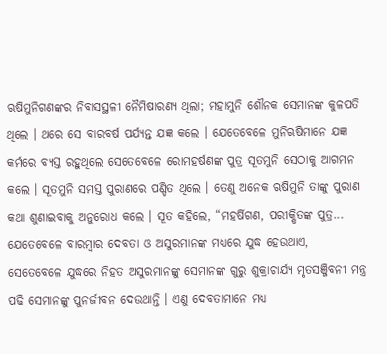ଋଷିମୁନିଗଣଙ୍କର ନିବାସସ୍ଥଳୀ ନୈମିଷାରଣ୍ୟ ଥିଲା; ମହାମୁନି ଶୌନକ ସେମାନଙ୍କ କୁଳପତି ଥିଲେ । ଥରେ ସେ ବାରବର୍ଷ ପର୍ଯ୍ୟନ୍ତ ଯଜ୍ଞ କଲେ । ଯେତେବେଳେ ମୁନିଋଷିମାନେ ଯଜ୍ଞ କର୍ମରେ ବ୍ୟସ୍ତ ରହୁଥିଲେ ସେତେବେଳେ ରୋମହର୍ଷଣଙ୍କ ପୁତ୍ର ସୂତମୁନି ସେଠାକୁ ଆଗମନ କଲେ । ସୂତମୁନି ସମସ୍ତ ପୁରାଣରେ ପଣ୍ଡିତ ଥିଲେ । ତେଣୁ ଅନେକ ଋଷିମୁନି ତାଙ୍କୁ ପୁରାଣ କଥା ଶୁଣାଇବାକୁ ଅନୁରୋଧ କଲେ । ସୂତ କହିଲେ, “ମହର୍ଷିଗଣ, ପରୀକ୍ଷିତଙ୍କ ପୁତ୍ର...
ଯେତେବେଳେ ବାରମ୍ବାର ଦେବତା ଓ ଅସୁରମାନଙ୍କ ମଧ୍ୟରେ ଯୁଦ୍ଧ ହେଉଥାଏ, ସେତେବେଳେ ଯୁଦ୍ଧରେ ନିହତ ଅସୁରମାନଙ୍କୁ ସେମାନଙ୍କ ଗୁରୁ ଶୁକ୍ରାଚାର୍ଯ୍ୟ ମୃତସଞ୍ଜିବନୀ ମନ୍ତ୍ର ପଢି ସେମାନଙ୍କୁ ପୁନର୍ଜୀବନ ଦେଉଥାନ୍ତି । ଏଣୁ ଦେବତାମାନେ ମଧ୍ୟ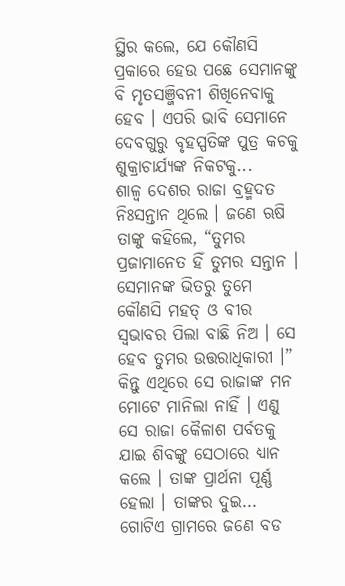ସ୍ଥିର କଲେ, ଯେ କୌଣସି ପ୍ରକାରେ ହେଉ ପଛେ ସେମାନଙ୍କୁ ବି ମୃତସଞ୍ଜିବନୀ ଶିଖିନେବାକୁ ହେବ । ଏପରି ଭାବି ସେମାନେ ଦେବଗୁରୁ ବୃହସ୍ପତିଙ୍କ ପୁତ୍ର କଚକୁ ଶୁକ୍ରାଚାର୍ଯ୍ୟଙ୍କ ନିକଟକୁ...
ଶାଳ୍ୱ ଦେଶର ରାଜା ବ୍ରହ୍ମଦତ ନିଃସନ୍ତାନ ଥିଲେ । ଜଣେ ଋଷି ତାଙ୍କୁ କହିଲେ, “ତୁମର ପ୍ରଜାମାନେତ ହିଁ ତୁମର ସନ୍ତାନ । ସେମାନଙ୍କ ଭିତରୁ ତୁମେ କୌଣସି ମହତ୍ ଓ ବୀର ସ୍ୱଭାବର ପିଲା ବାଛି ନିଅ । ସେ ହେବ ତୁମର ଉତ୍ତରାଧିକାରୀ ।” କିନ୍ତୁ ଏଥିରେ ସେ ରାଜାଙ୍କ ମନ ମୋଟେ ମାନିଲା ନାହିଁ । ଏଣୁ ସେ ରାଜା କୈଳାଶ ପର୍ବତକୁ ଯାଇ ଶିବଙ୍କୁ ସେଠାରେ ଧ୍ୟାନ କଲେ । ତାଙ୍କ ପ୍ରାର୍ଥନା ପୂର୍ଣ୍ଣ ହେଲା । ତାଙ୍କର ଦୁଇ...
ଗୋଟିଏ ଗ୍ରାମରେ ଜଣେ ବଡ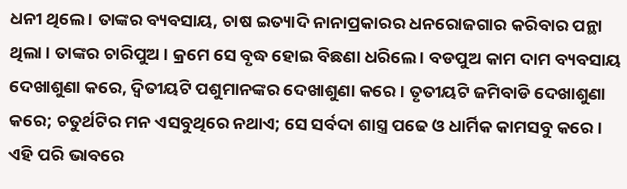ଧନୀ ଥିଲେ । ତାଙ୍କର ବ୍ୟବସାୟ, ଚାଷ ଇତ୍ୟାଦି ନାନାପ୍ରକାରର ଧନରୋଜଗାର କରିବାର ପନ୍ଥା ଥିଲା । ତାଙ୍କର ଚାରିପୁଅ । କ୍ରମେ ସେ ବୃଦ୍ଧ ହୋଇ ବିଛଣା ଧରିଲେ । ବଡପୁଅ କାମ ଦାମ ବ୍ୟବସାୟ ଦେଖାଶୁଣା କରେ, ଦ୍ୱିତୀୟଟି ପଶୁମାନଙ୍କର ଦେଖାଶୁଣା କରେ । ତୃତୀୟଟି ଜମିବାଡି ଦେଖାଶୁଣା କରେ; ଚତୁର୍ଥଟିର ମନ ଏସବୁଥିରେ ନଥାଏ; ସେ ସର୍ବଦା ଶାସ୍ତ୍ର ପଢେ ଓ ଧାର୍ମିକ କାମସବୁ କରେ । ଏହି ପରି ଭାବରେ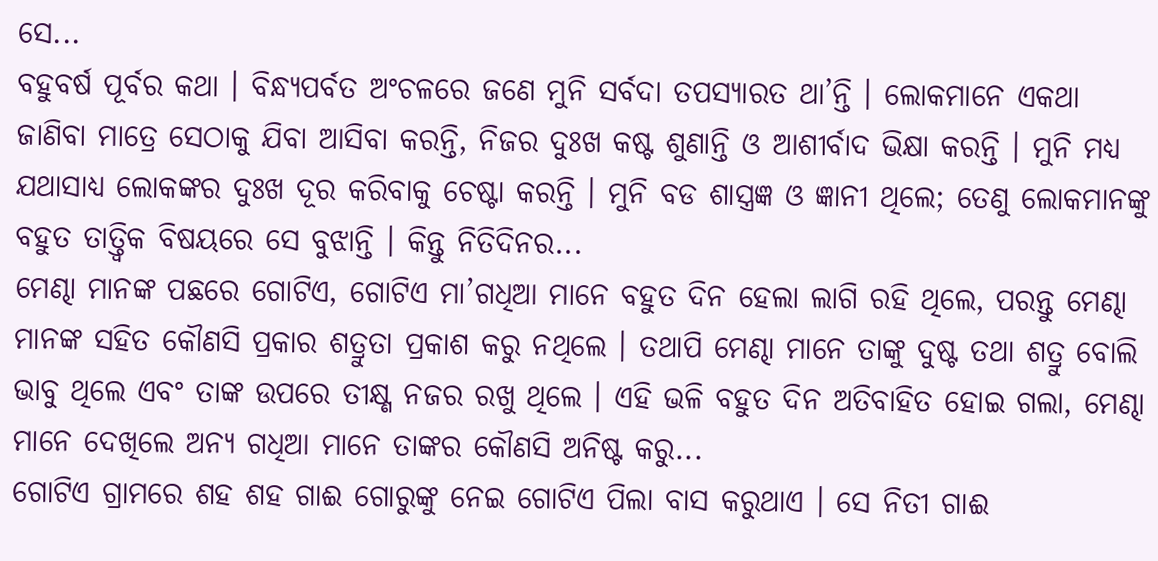ସେ...
ବହୁବର୍ଷ ପୂର୍ବର କଥା । ବିନ୍ଧ୍ୟପର୍ବତ ଅଂଚଳରେ ଜଣେ ମୁନି ସର୍ବଦା ତପସ୍ୟାରତ ଥା’ନ୍ତି । ଲୋକମାନେ ଏକଥା ଜାଣିବା ମାତ୍ରେ ସେଠାକୁ ଯିବା ଆସିବା କରନ୍ତି, ନିଜର ଦୁଃଖ କଷ୍ଟ ଶୁଣାନ୍ତି ଓ ଆଶୀର୍ବାଦ ଭିକ୍ଷା କରନ୍ତି । ମୁନି ମଧ୍ୟ ଯଥାସାଧ୍ୟ ଲୋକଙ୍କର ଦୁଃଖ ଦୂର କରିବାକୁ ଚେଷ୍ଟା କରନ୍ତି । ମୁନି ବଡ ଶାସ୍ତ୍ରଜ୍ଞ ଓ ଜ୍ଞାନୀ ଥିଲେ; ତେଣୁ ଲୋକମାନଙ୍କୁ ବହୁତ ତାତ୍ତ୍ୱିକ ବିଷୟରେ ସେ ବୁଝାନ୍ତି । କିନ୍ତୁ ନିତିଦିନର...
ମେଣ୍ଢା ମାନଙ୍କ ପଛରେ ଗୋଟିଏ, ଗୋଟିଏ ମା’ଗଧିଆ ମାନେ ବହୁତ ଦିନ ହେଲା ଲାଗି ରହି ଥିଲେ, ପରନ୍ତୁ ମେଣ୍ଢା ମାନଙ୍କ ସହିତ କୌଣସି ପ୍ରକାର ଶତ୍ରୁତା ପ୍ରକାଶ କରୁ ନଥିଲେ । ତଥାପି ମେଣ୍ଢା ମାନେ ତାଙ୍କୁ ଦୁଷ୍ଟ ତଥା ଶତ୍ରୁ ବୋଲି ଭାବୁ ଥିଲେ ଏବଂ ତାଙ୍କ ଉପରେ ତୀକ୍ଷ୍ଣ ନଜର ରଖୁ ଥିଲେ । ଏହି ଭଳି ବହୁତ ଦିନ ଅତିବାହିତ ହୋଇ ଗଲା, ମେଣ୍ଢା ମାନେ ଦେଖିଲେ ଅନ୍ୟ ଗଧିଆ ମାନେ ତାଙ୍କର କୌଣସି ଅନିଷ୍ଟ କରୁ...
ଗୋଟିଏ ଗ୍ରାମରେ ଶହ ଶହ ଗାଈ ଗୋରୁଙ୍କୁ ନେଇ ଗୋଟିଏ ପିଲା ବାସ କରୁଥାଏ । ସେ ନିତୀ ଗାଈ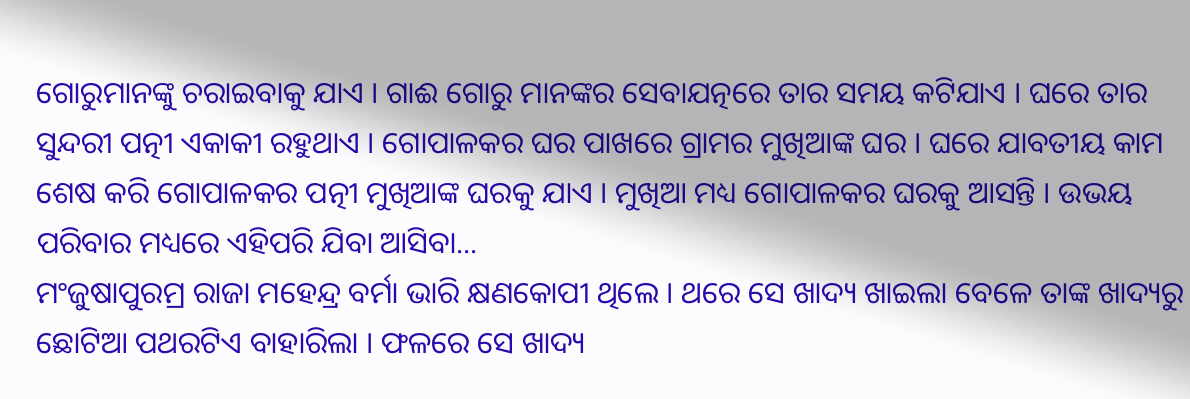ଗୋରୁମାନଙ୍କୁ ଚରାଇବାକୁ ଯାଏ । ଗାଈ ଗୋରୁ ମାନଙ୍କର ସେବାଯତ୍ନରେ ତାର ସମୟ କଟିଯାଏ । ଘରେ ତାର ସୁନ୍ଦରୀ ପତ୍ନୀ ଏକାକୀ ରହୁଥାଏ । ଗୋପାଳକର ଘର ପାଖରେ ଗ୍ରାମର ମୁଖିଆଙ୍କ ଘର । ଘରେ ଯାବତୀୟ କାମ ଶେଷ କରି ଗୋପାଳକର ପତ୍ନୀ ମୁଖିଆଙ୍କ ଘରକୁ ଯାଏ । ମୁଖିଆ ମଧ୍ୟ ଗୋପାଳକର ଘରକୁ ଆସନ୍ତି । ଉଭୟ ପରିବାର ମଧ୍ୟରେ ଏହିପରି ଯିବା ଆସିବା...
ମଂଜୁଷାପୁରମ୍ର ରାଜା ମହେନ୍ଦ୍ର ବର୍ମା ଭାରି କ୍ଷଣକୋପୀ ଥିଲେ । ଥରେ ସେ ଖାଦ୍ୟ ଖାଇଲା ବେଳେ ତାଙ୍କ ଖାଦ୍ୟରୁ ଛୋଟିଆ ପଥରଟିଏ ବାହାରିଲା । ଫଳରେ ସେ ଖାଦ୍ୟ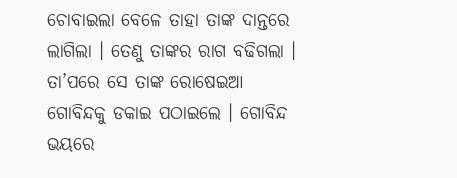ଚୋବାଇଲା ବେଳେ ତାହା ତାଙ୍କ ଦାନ୍ତରେ ଲାଗିଲା । ତେଣୁ ତାଙ୍କର ରାଗ ବଢିଗଲା । ତା’ପରେ ସେ ତାଙ୍କ ରୋଷେଇଆ ଗୋବିନ୍ଦକୁ ଡକାଇ ପଠାଇଲେ । ଗୋବିନ୍ଦ ଭୟରେ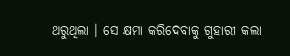ଥରୁଥିଲା । ସେ କ୍ଷମା କରିଦେବାକୁ ଗୁହାରୀ କଲା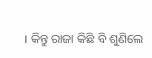। କିନ୍ତୁ ରାଜା କିଛି ବି ଶୁଣିଲେ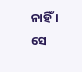ନାହିଁ । ସେ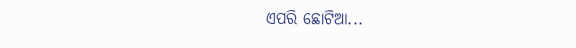ଏପରି ଛୋଟିଆ...